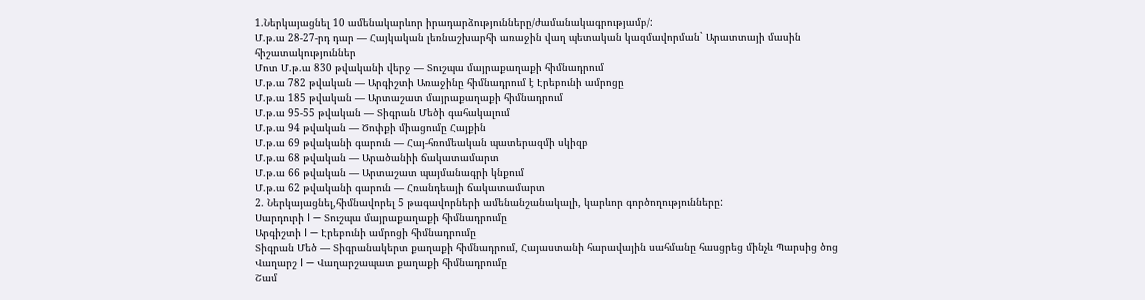1.Ներկայացնել 10 ամենակարևոր իրադարձությունները/ժամանակագրությամբ/:
Մ.թ.ա 28-27-րդ դար — Հայկական լեռնաշխարհի առաջին վաղ պետական կազմավորման` Արատտայի մասին հիշատակություններ
Մոտ Մ.թ.ա 830 թվականի վերջ — Տուշպա մայրաքաղաքի հիմնադրում
Մ.թ.ա 782 թվական — Արգիշտի Առաջինը հիմնադրում է Էրեբունի ամրոցը
Մ.թ.ա 185 թվական — Արտաշատ մայրաքաղաքի հիմնադրում
Մ.թ.ա 95-55 թվական — Տիգրան Մեծի գահակալում
Մ.թ.ա 94 թվական — Ծոփքի միացումը Հայքին
Մ.թ.ա 69 թվականի գարուն — Հայ-հռոմեական պատերազմի սկիզբ
Մ.թ.ա 68 թվական — Արածանիի ճակատամարտ
Մ.թ.ա 66 թվական — Արտաշատ պայմանագրի կնքում
Մ.թ.ա 62 թվականի գարուն — Հռանդեայի ճակատամարտ
2. Ներկայացնել,հիմնավորել 5 թագավորների ամենանշանակալի, կարևոր գործողությունները:
Սարդուրի I — Տուշպա մայրաքաղաքի հիմնադրումը
Արգիշտի I — Էրեբունի ամրոցի հիմնադրումը
Տիգրան Մեծ — Տիգրանակերտ քաղաքի հիմնադրում, Հայաստանի հարավային սահմանը հասցրեց մինչև Պարսից ծոց
Վաղարշ I — Վաղարշապատ քաղաքի հիմնադրումը
Շամ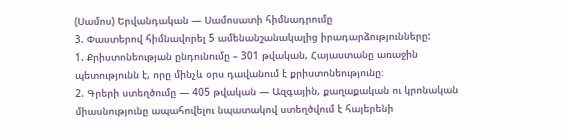(Սամոս) Երվանդական — Սամոսատի հիմնադրումը
3. Փաստերով հիմնավորել 5 ամենանշանակալից իրադարձությունները:
1. Քրիստոնեության ընդունումը – 301 թվական, Հայաստանը առաջին պետությունն է, որը մինչև օրս դավանում է քրիստոնեությունը։
2. Գրերի ստեղծումը — 405 թվական — Ազգային, քաղաքական ու կրոնական միասնությունը ապահովելու նպատակով ստեղծվում է հայերենի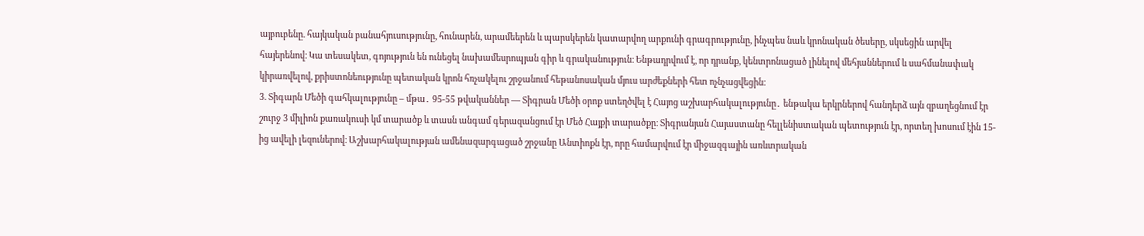այբուբենը. հայկական բանահյուսությունը, հունարեն, արամեերեն և պարսկերեն կատարվող արքունի գրագրությունը, ինչպես նաև կրոնական ծեսերը, սկսեցին արվել հայերենով։ Կա տեսակետ, գոյություն են ունեցել նախամեսրոպյան գիր և գրականություն։ Ենթադրվում է, որ դրանք, կենտրոնացած լինելով մեհյաններում և սահմանափակ կիրառվելով, քրիստոնեությունը պետական կրոն հռչակելու շրջանում հեթանոսական մյուս արժեքների հետ ոչնչացվեցին։
3. Տիգարն Մեծի գահկալությունը – մթա․ 95-55 թվականներ — Տիգրան Մեծի օրոք ստեղծվել է Հայոց աշխարհակալությունը․ ենթակա երկրներով հանդերձ այն զբաղեցնում էր շուրջ 3 միլիոն քառակուսի կմ տարածք և տասն անգամ գերազանցում էր Մեծ Հայքի տարածքը։ Տիգրանյան Հայաստանը հելլենիստական պետություն էր, որտեղ խոսում էին 15-ից ավելի լեզուներով։ Աշխարհակալության ամենազարգացած շրջանը Անտիոքն էր, որը համարվում էր միջազգային առևտրական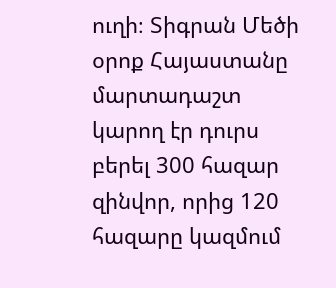ուղի։ Տիգրան Մեծի օրոք Հայաստանը մարտադաշտ կարող էր դուրս բերել 300 հազար զինվոր, որից 120 հազարը կազմում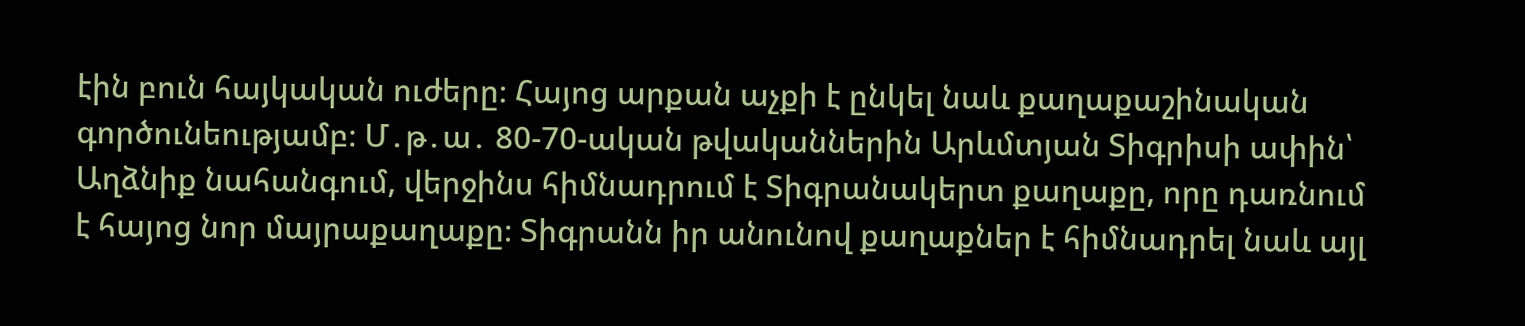էին բուն հայկական ուժերը։ Հայոց արքան աչքի է ընկել նաև քաղաքաշինական գործունեությամբ։ Մ․թ․ա․ 80-70-ական թվականներին Արևմտյան Տիգրիսի ափին՝ Աղձնիք նահանգում, վերջինս հիմնադրում է Տիգրանակերտ քաղաքը, որը դառնում է հայոց նոր մայրաքաղաքը։ Տիգրանն իր անունով քաղաքներ է հիմնադրել նաև այլ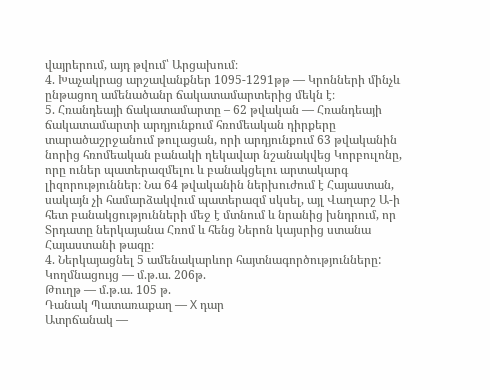վայրերում, այդ թվում՝ Արցախում։
4. Խաչակրաց արշավանքներ 1095-1291թթ — Կրոնների մինչև ընթացող ամենածանր ճակատամարտերից մեկն է։
5. Հռանդեայի ճակատամարտը – 62 թվական — Հռանդեայի ճակատամարտի արդյունքում հռոմեական դիրքերը տարածաշրջանում թուլացան, որի արդյունքում 63 թվականին նորից հռոմեական բանակի ղեկավար նշանակվեց Կորբուլոնը, որը ուներ պատերազմելու և բանակցելու արտակարգ լիզորություններ։ Նա 64 թվականին ներխուժում է Հայաստան, սակայն չի համարձակվում պատերազմ սկսել, այլ Վաղարշ Ա-ի հետ բանակցությունների մեջ է մտնում և նրանից խնդրում, որ Տրդատը ներկայանա Հռոմ և հենց Ներոն կայսրից ստանա Հայաստանի թագը։
4. Ներկայացնել 5 ամենակարևոր հայտնագործությունները:
Կողմնացույց — մ.թ.ա. 206թ.
Թուղթ — մ.թ.ա. 105 թ.
Դանակ Պատառաքաղ — X դար
Ատրճանակ —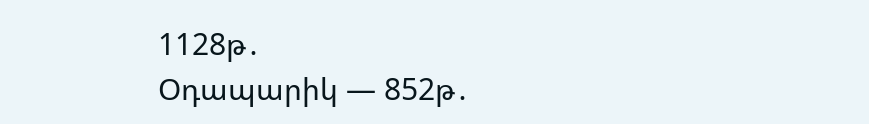1128թ․
Օդապարիկ — 852թ․